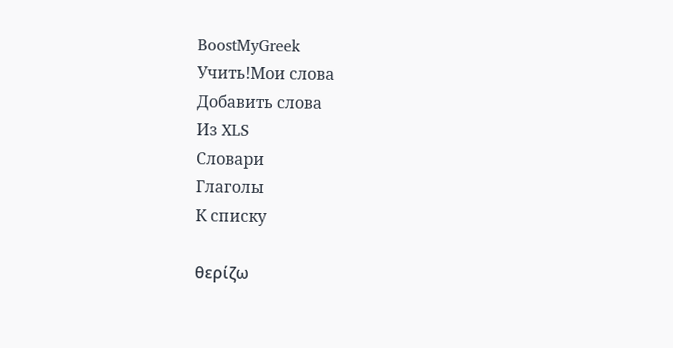BoostMyGreek
Учить!Мои слова
Добавить слова
Из XLS
Словари
Глаголы
К списку

θερίζω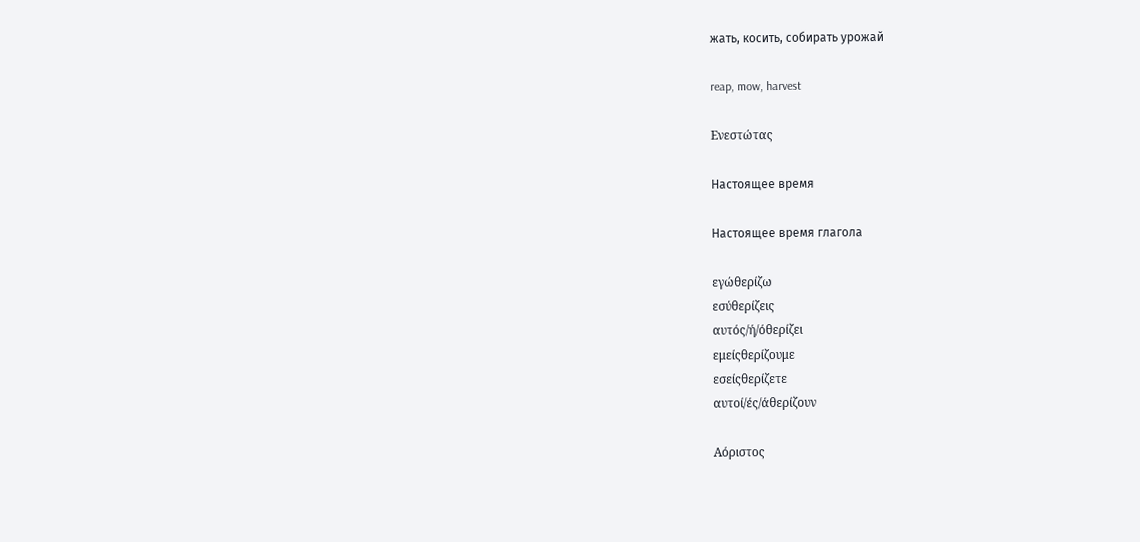жать, косить, собирать урожай

reap, mow, harvest

Ενεστώτας

Настоящее время

Настоящее время глагола

εγώθερίζω
εσύθερίζεις
αυτός/ή/όθερίζει
εμείςθερίζουμε
εσείςθερίζετε
αυτοί/ές/άθερίζουν

Αόριστος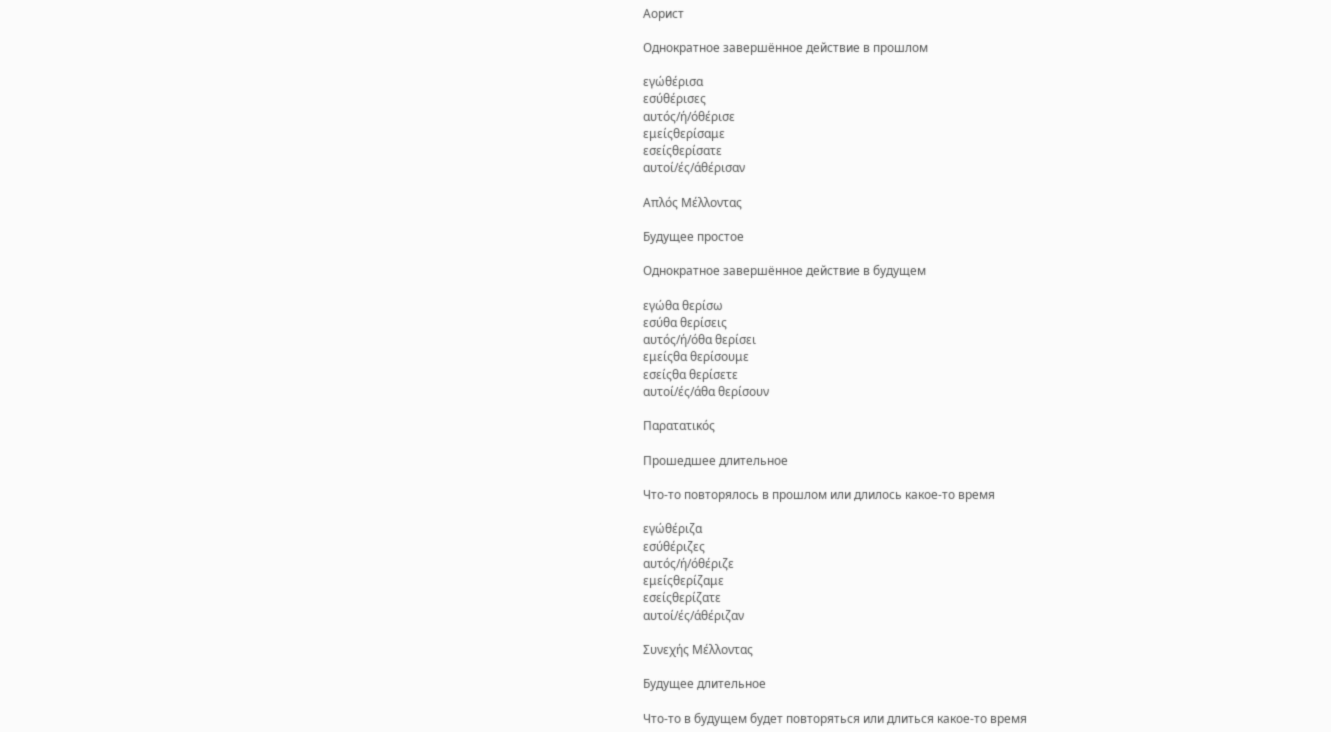Аорист

Однократное завершённое действие в прошлом

εγώθέρισα
εσύθέρισες
αυτός/ή/όθέρισε
εμείςθερίσαμε
εσείςθερίσατε
αυτοί/ές/άθέρισαν

Απλός Μέλλοντας

Будущее простое

Однократное завершённое действие в будущем

εγώθα θερίσω
εσύθα θερίσεις
αυτός/ή/όθα θερίσει
εμείςθα θερίσουμε
εσείςθα θερίσετε
αυτοί/ές/άθα θερίσουν

Παρατατικός

Прошедшее длительное

Что-то повторялось в прошлом или длилось какое-то время

εγώθέριζα
εσύθέριζες
αυτός/ή/όθέριζε
εμείςθερίζαμε
εσείςθερίζατε
αυτοί/ές/άθέριζαν

Συνεχής Μέλλοντας

Будущее длительное

Что-то в будущем будет повторяться или длиться какое-то время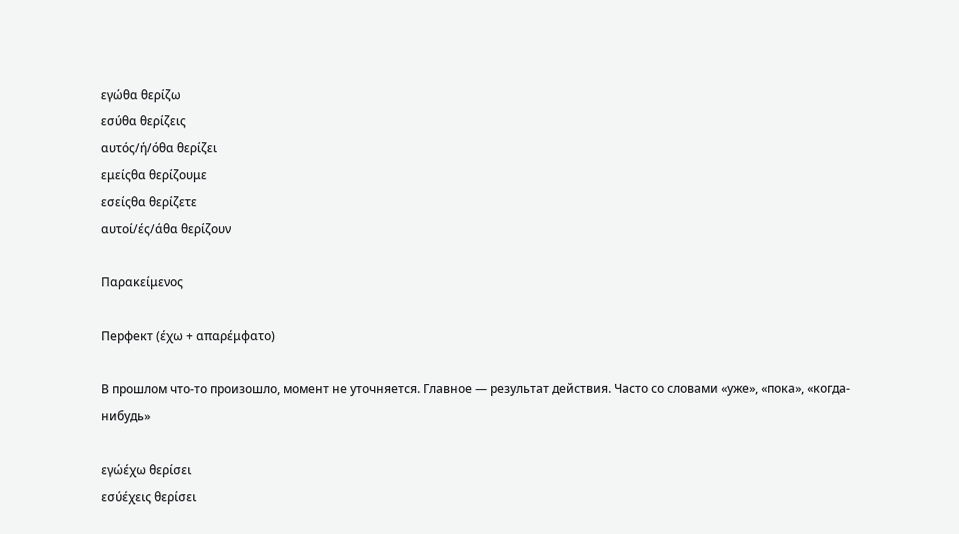εγώθα θερίζω
εσύθα θερίζεις
αυτός/ή/όθα θερίζει
εμείςθα θερίζουμε
εσείςθα θερίζετε
αυτοί/ές/άθα θερίζουν

Παρακείμενος

Перфект (έχω + απαρέμφατο)

В прошлом что-то произошло, момент не уточняется. Главное — результат действия. Часто со словами «уже», «пока», «когда-нибудь»

εγώέχω θερίσει
εσύέχεις θερίσει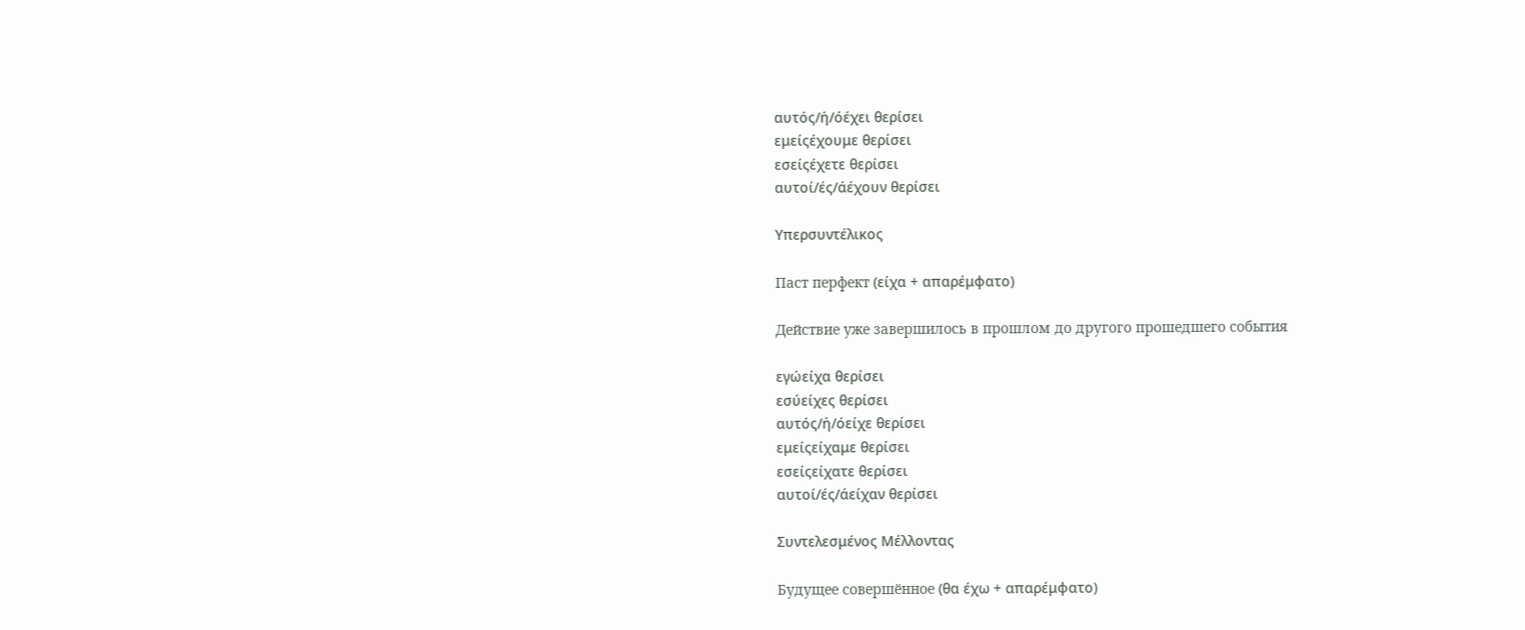αυτός/ή/όέχει θερίσει
εμείςέχουμε θερίσει
εσείςέχετε θερίσει
αυτοί/ές/άέχουν θερίσει

Υπερσυντέλικος

Паст перфект (είχα + απαρέμφατο)

Действие уже завершилось в прошлом до другого прошедшего события

εγώείχα θερίσει
εσύείχες θερίσει
αυτός/ή/όείχε θερίσει
εμείςείχαμε θερίσει
εσείςείχατε θερίσει
αυτοί/ές/άείχαν θερίσει

Συντελεσμένος Μέλλοντας

Будущее совершённое (θα έχω + απαρέμφατο)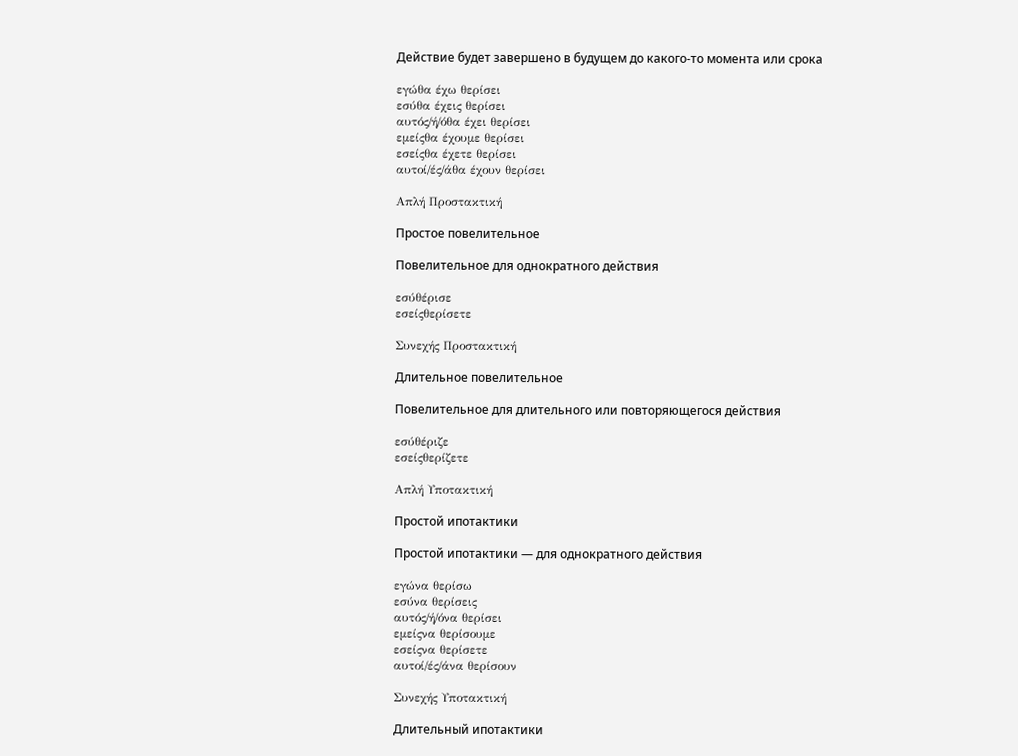Действие будет завершено в будущем до какого-то момента или срока

εγώθα έχω θερίσει
εσύθα έχεις θερίσει
αυτός/ή/όθα έχει θερίσει
εμείςθα έχουμε θερίσει
εσείςθα έχετε θερίσει
αυτοί/ές/άθα έχουν θερίσει

Απλή Προστακτική

Простое повелительное

Повелительное для однократного действия

εσύθέρισε
εσείςθερίσετε

Συνεχής Προστακτική

Длительное повелительное

Повелительное для длительного или повторяющегося действия

εσύθέριζε
εσείςθερίζετε

Απλή Υποτακτική

Простой ипотактики

Простой ипотактики — для однократного действия

εγώνα θερίσω
εσύνα θερίσεις
αυτός/ή/όνα θερίσει
εμείςνα θερίσουμε
εσείςνα θερίσετε
αυτοί/ές/άνα θερίσουν

Συνεχής Υποτακτική

Длительный ипотактики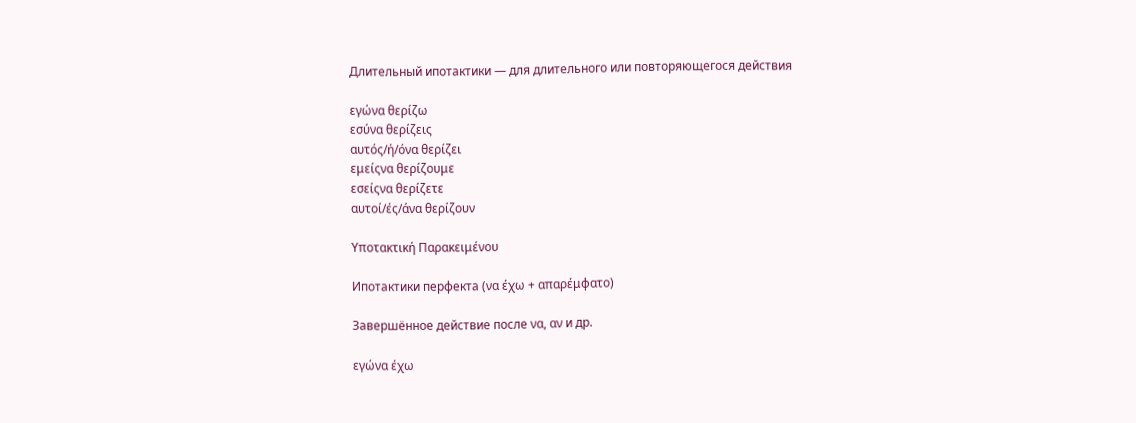Длительный ипотактики — для длительного или повторяющегося действия

εγώνα θερίζω
εσύνα θερίζεις
αυτός/ή/όνα θερίζει
εμείςνα θερίζουμε
εσείςνα θερίζετε
αυτοί/ές/άνα θερίζουν

Υποτακτική Παρακειμένου

Ипотактики перфекта (να έχω + απαρέμφατο)

Завершённое действие после να, αν и др.

εγώνα έχω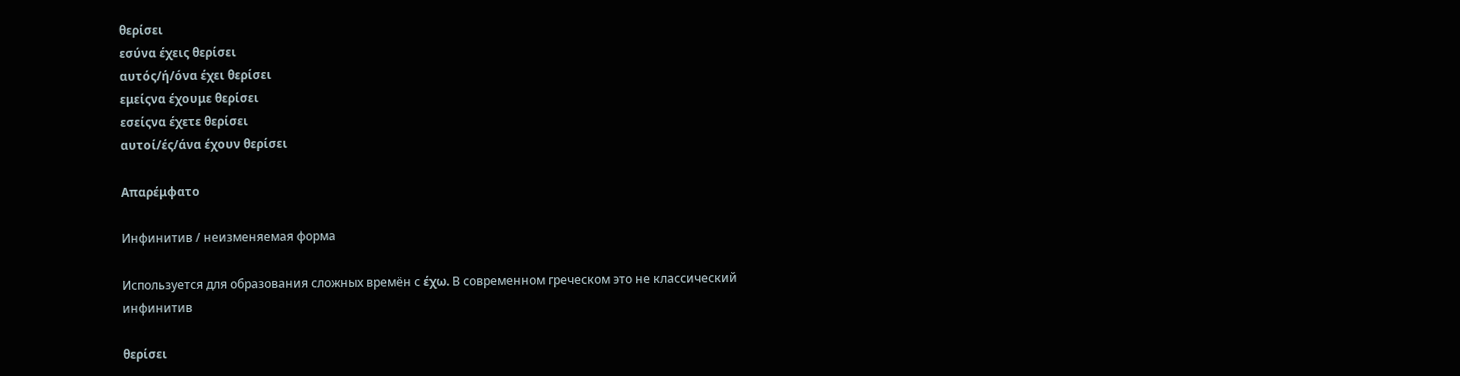θερίσει
εσύνα έχεις θερίσει
αυτός/ή/όνα έχει θερίσει
εμείςνα έχουμε θερίσει
εσείςνα έχετε θερίσει
αυτοί/ές/άνα έχουν θερίσει

Απαρέμφατο

Инфинитив / неизменяемая форма

Используется для образования сложных времён с έχω. В современном греческом это не классический инфинитив

θερίσει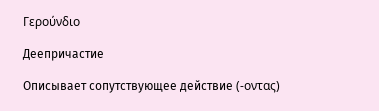Γερούνδιο

Деепричастие

Описывает сопутствующее действие (-οντας)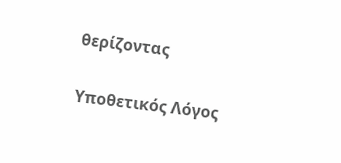θερίζοντας

Υποθετικός Λόγος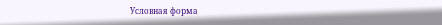Условная форма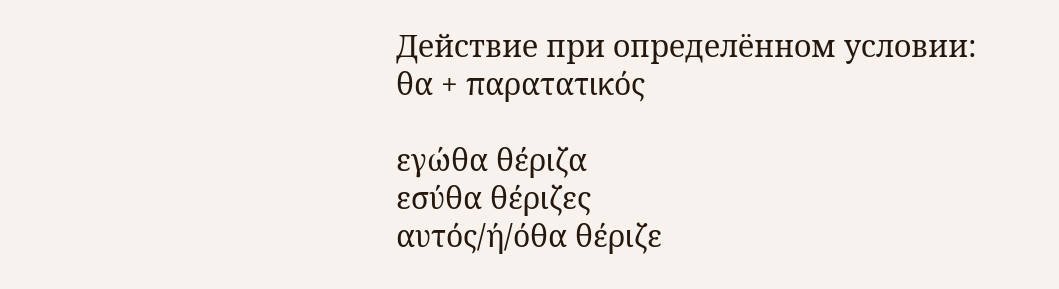Действие при определённом условии: θα + παρατατικός

εγώθα θέριζα
εσύθα θέριζες
αυτός/ή/όθα θέριζε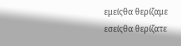εμείςθα θερίζαμε
εσείςθα θερίζατε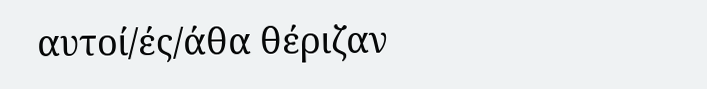αυτοί/ές/άθα θέριζαν